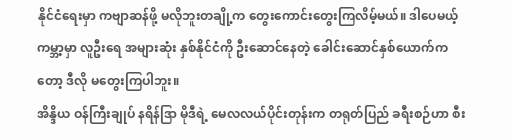နိုင်ငံရေးမှာ ကဗျာဆန်ဖို့ မလိုဘူးတချို့က တွေးကောင်းတွေးကြလိမ့်မယ်။ ဒါပေမယ့် ကမ္ဘာ့မှာ လူဦးရေ အများဆုံး နှစ်နိုင်ငံကို ဦးဆောင်နေတဲ့ ခေါင်းဆောင်နှစ်ယောက်ကတော့ ဒီလို မတွေးကြပါဘူး။
အိန္ဒိယ ဝန်ကြီးချုပ် နရိန်ဒြာ မိုဒီရဲ့ မေလလယ်ပိုင်းတုန်းက တရုတ်ပြည် ခရီးစဉ်ဟာ စီး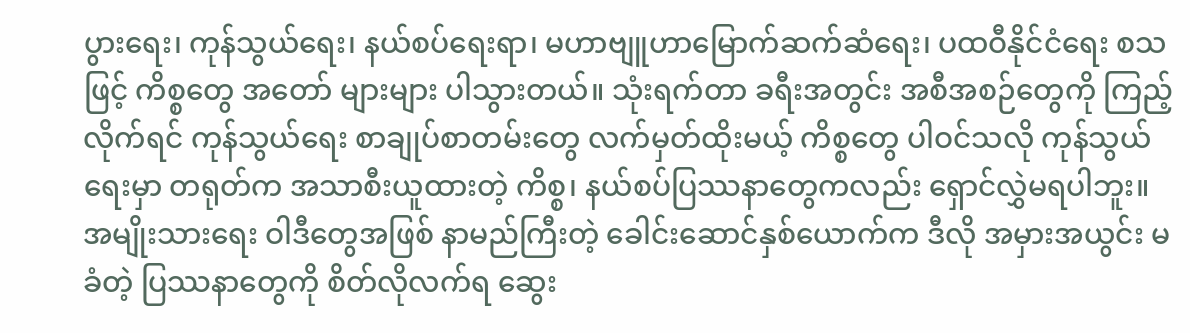ပွားရေး၊ ကုန်သွယ်ရေး၊ နယ်စပ်ရေးရာ၊ မဟာဗျူဟာမြောက်ဆက်ဆံရေး၊ ပထဝီနိုင်ငံရေး စသဖြင့် ကိစ္စတွေ အတော် များများ ပါသွားတယ်။ သုံးရက်တာ ခရီးအတွင်း အစီအစဉ်တွေကို ကြည့်လိုက်ရင် ကုန်သွယ်ရေး စာချုပ်စာတမ်းတွေ လက်မှတ်ထိုးမယ့် ကိစ္စတွေ ပါဝင်သလို ကုန်သွယ်ရေးမှာ တရုတ်က အသာစီးယူထားတဲ့ ကိစ္စ၊ နယ်စပ်ပြဿနာတွေကလည်း ရှောင်လွှဲမရပါဘူး။
အမျိုးသားရေး ဝါဒီတွေအဖြစ် နာမည်ကြီးတဲ့ ခေါင်းဆောင်နှစ်ယောက်က ဒီလို အမှားအယွင်း မခံတဲ့ ပြဿနာတွေကို စိတ်လိုလက်ရ ဆွေး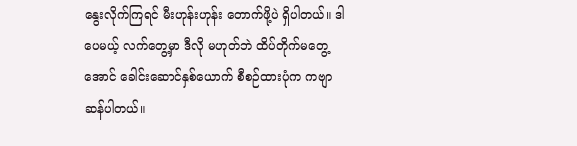နွေးလိုက်ကြရင် မီးဟုန်းဟုန်း တောက်ဖို့ပဲ ရှိပါတယ်။ ဒါပေမယ့် လက်တွေ့မှာ ဒီလို မဟုတ်ဘဲ ထိပ်တိုက်မတွေ့အောင် ခေါင်းဆောင်နှစ်ယောက် စီစဉ်ထားပုံက ကဗျာဆန်ပါတယ်။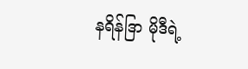နရိန်ဒြာ မိုဒီရဲ့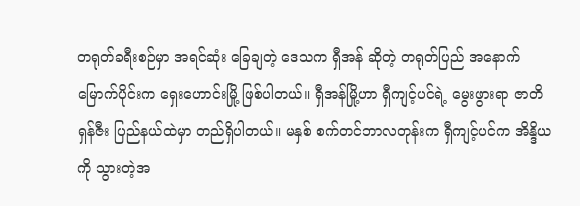တရုတ်ခရီးစဉ်မှာ အရင်ဆုံး ခြေချတဲ့ ဒေသက ရှီအန် ဆိုတဲ့ တရုတ်ပြည် အနောက်မြောက်ပိုင်းက ရှေးဟောင်းမြို့ ဖြစ်ပါတယ်။ ရှီအန်မြို့ဟာ ရှီကျင့်ပင်ရဲ့ မွေးဖွားရာ ဇာတိ ရှန်ဇီး ပြည်နယ်ထဲမှာ တည်ရှိပါတယ်။ မနှစ် စက်တင်ဘာလတုန်းက ရှီကျင့်ပင်က အိန္ဒိယကို သွားတဲ့အ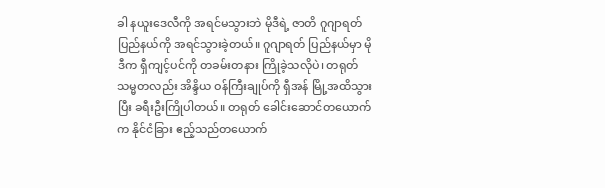ခါ နယူးဒေလီကို အရင်မသွားဘဲ မိုဒီရဲ့ ဇာတိ ဂူဂျာရတ် ပြည်နယ်ကို အရင်သွားခဲ့တယ်။ ဂူဂျာရတ် ပြည်နယ်မှာ မိုဒီက ရှီကျင့်ပင်ကို တခမ်းတနား ကြိုခဲ့သလိုပဲ၊ တရုတ်သမ္မတလည်း အိန္ဒိယ ဝန်ကြီးချုပ်ကို ရှီအန် မြို့အထိသွားပြီး ခရီးဦးကြိုပါတယ်။ တရုတ် ခေါင်းဆောင်တယောက်က နိုင်ငံခြား ဧည့်သည်တယောက်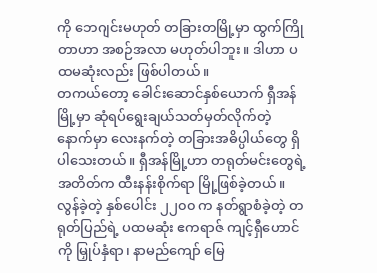ကို ဘေဂျင်းမဟုတ် တခြားတမြို့မှာ ထွက်ကြိုတာဟာ အစဉ်အလာ မဟုတ်ပါဘူး။ ဒါဟာ ပထမဆုံးလည်း ဖြစ်ပါတယ်။
တကယ်တော့ ခေါင်းဆောင်နှစ်ယောက် ရှီအန်မြို့မှာ ဆုံရပ်ရွေးချယ်သတ်မှတ်လိုက်တဲ့ နောက်မှာ လေးနက်တဲ့ တခြားအဓိပ္ပါယ်တွေ ရှိပါသေးတယ်။ ရှီအန်မြို့ဟာ တရုတ်မင်းတွေရဲ့ အတိတ်က ထီးနန်းစိုက်ရာ မြို့ဖြစ်ခဲ့တယ်။ လွန်ခဲ့တဲ့ နှစ်ပေါင်း ၂၂၀၀ က နတ်ရွာစံခဲ့တဲ့ တရုတ်ပြည်ရဲ့ ပထမဆုံး ဧကရာဇ် ကျင့်ရှီဟောင် ကို မြှုပ်နှံရာ၊ နာမည်ကျော် မြေ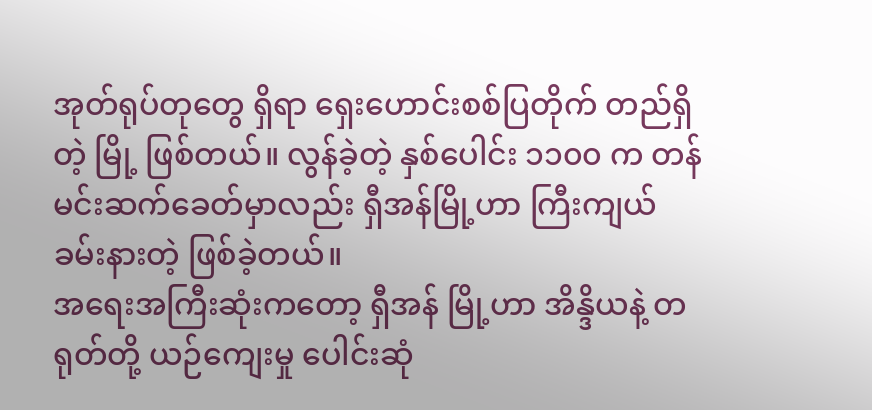အုတ်ရုပ်တုတွေ ရှိရာ ရှေးဟောင်းစစ်ပြတိုက် တည်ရှိတဲ့ မြို့ ဖြစ်တယ်။ လွန်ခဲ့တဲ့ နှစ်ပေါင်း ၁၁၀၀ က တန်မင်းဆက်ခေတ်မှာလည်း ရှီအန်မြို့ဟာ ကြီးကျယ်ခမ်းနားတဲ့ ဖြစ်ခဲ့တယ်။
အရေးအကြီးဆုံးကတော့ ရှီအန် မြို့ဟာ အိန္ဒိယနဲ့ တရုတ်တို့ ယဉ်ကျေးမှု ပေါင်းဆုံ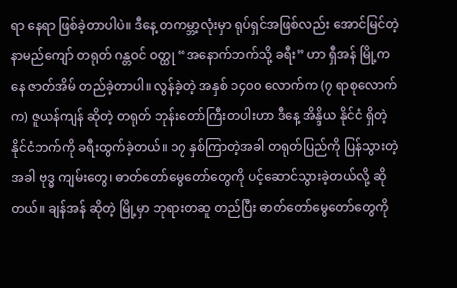ရာ နေရာ ဖြစ်ခဲ့တာပါပဲ။ ဒီနေ့ တကမ္ဘာ့လုံးမှာ ရုပ်ရှင်အဖြစ်လည်း အောင်မြင်တဲ့ နာမည်ကျော် တရုတ် ဂန္တဝင် ဝတ္ထု “အနောက်ဘက်သို့ ခရီး” ဟာ ရှီအန် မြို့ကနေ ဇာတ်အိမ် တည်ခဲ့တာပါ။ လွန်ခဲ့တဲ့ အနှစ် ၁၄၀၀ လောက်က (၇ ရာစုလောက်က) ဇူယန်ကျန် ဆိုတဲ့ တရုတ် ဘုန်းတော်ကြီးတပါးဟာ ဒီနေ့ အိန္ဒိယ နိုင်ငံ ရှိတဲ့ နိုင်ငံဘက်ကို ခရီးထွက်ခဲ့တယ်။ ၁၇ နှစ်ကြာတဲ့အခါ တရုတ်ပြည်ကို ပြန်သွားတဲ့အခါ ဗုဒ္ဓ ကျမ်းတွေ၊ ဓာတ်တော်မွေတော်တွေကို ပင့်ဆောင်သွားခဲ့တယ်လို့ ဆိုတယ်။ ချန်အန် ဆိုတဲ့ မြို့မှာ ဘုရားတဆူ တည်ပြီး ဓာတ်တော်မွေတော်တွေကို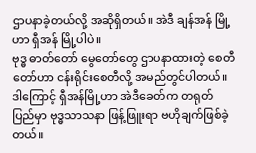ဌာပနာခဲ့တယ်လို့ အဆိုရှိတယ်။ အဲဒီ ချန်အန် မြို့ဟာ ရှီအန် မြို့ပါပဲ။
ဗုဒ္ဓ ဓာတ်တော် မွေတော်တွေ ဌာပနာထားတဲ့ စေတီတော်ဟာ ငန်းရိုင်းစေတီလို့ အမည်တွင်ပါတယ်။ ဒါကြောင့် ရှီအန်မြို့ဟာ အဲဒီခေတ်က တရုတ်ပြည်မှာ ဗုဒ္ဓသာသနာ ဖြန့်ဖြူးရာ ဗဟိုချက်ဖြစ်ခဲ့တယ်။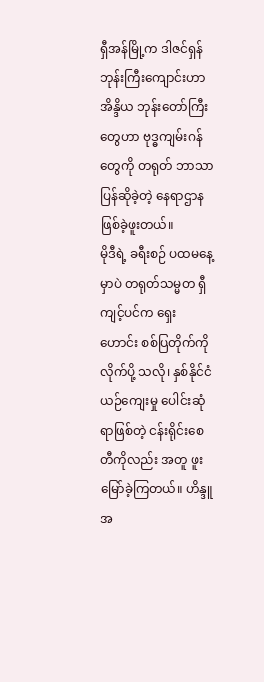ရှီအန်မြို့က ဒါဇင်ရှန် ဘုန်းကြီးကျောင်းဟာ အိန္ဒိယ ဘုန်းတော်ကြီးတွေဟာ ဗုဒ္ဓကျမ်းဂန်တွေကို တရုတ် ဘာသာ ပြန်ဆိုခဲ့တဲ့ နေရာဌာန ဖြစ်ခဲ့ဖူးတယ်။
မိုဒီရဲ့ ခရီးစဉ် ပထမနေ့မှာပဲ တရုတ်သမ္မတ ရှီကျင့်ပင်က ရှေးဟောင်း စစ်ပြတိုက်ကို လိုက်ပို့ သလို၊ နှစ်နိုင်ငံ ယဉ်ကျေးမှု ပေါင်းဆုံရာဖြစ်တဲ့ ငန်းရိုင်းစေတီကိုလည်း အတူ ဖူးမြော်ခဲ့ကြတယ်။ ဟိန္ဒူ အ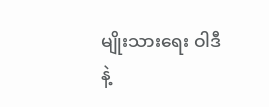မျိုးသားရေး ဝါဒီနဲ့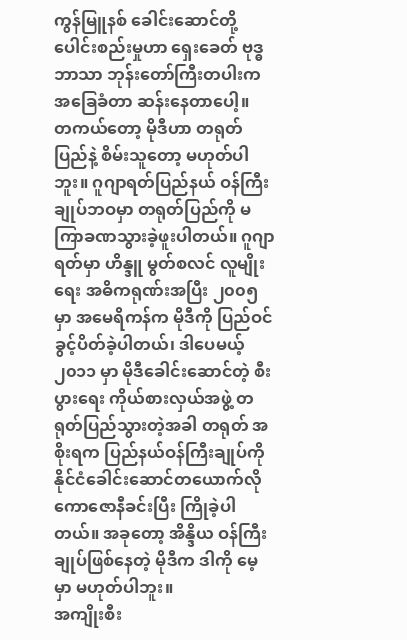ကွန်မြူနစ် ခေါင်းဆောင်တို့ ပေါင်းစည်းမှုဟာ ရှေးခေတ် ဗုဒ္ဓဘာသာ ဘုန်းတော်ကြီးတပါးက အခြေခံတာ ဆန်းနေတာပေါ့။
တကယ်တော့ မိုဒီဟာ တရုတ်ပြည်နဲ့ စိမ်းသူတော့ မဟုတ်ပါဘူး။ ဂူဂျာရတ်ပြည်နယ် ဝန်ကြီးချုပ်ဘဝမှာ တရုတ်ပြည်ကို မကြာခဏသွားခဲ့ဖူးပါတယ်။ ဂူဂျာရတ်မှာ ဟိန္ဒူ မွတ်စလင် လူမျိုးရေး အဓိကရုဏ်းအပြီး ၂၀၀၅ မှာ အမေရိကန်က မိုဒီကို ပြည်ဝင်ခွင့်ပိတ်ခဲ့ပါတယ်၊ ဒါပေမယ့် ၂၀၁၁ မှာ မိုဒီခေါင်းဆောင်တဲ့ စီးပွားရေး ကိုယ်စားလှယ်အဖွဲ့ တရုတ်ပြည်သွားတဲ့အခါ တရုတ် အစိုးရက ပြည်နယ်ဝန်ကြီးချုပ်ကို နိုင်ငံခေါင်းဆောင်တယောက်လို ကောဇောနီခင်းပြီး ကြိုခဲ့ပါတယ်။ အခုတော့ အိန္ဒိယ ဝန်ကြီးချုပ်ဖြစ်နေတဲ့ မိုဒီက ဒါကို မေ့မှာ မဟုတ်ပါဘူး။
အကျိုးစီး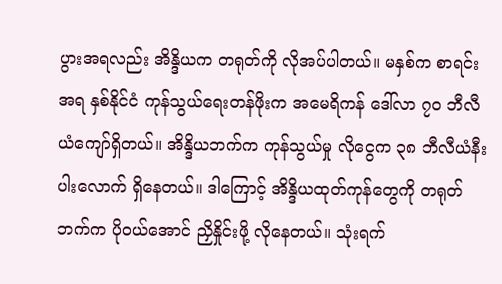ပွားအရလည်း အိန္ဒိယက တရုတ်ကို လိုအပ်ပါတယ်။ မနှစ်က စာရင်းအရ နှစ်နိုင်ငံ ကုန်သွယ်ရေးတန်ဖိုးက အမေရိကန် ဒေါ်လာ ၇၀ ဘီလီယံကျော်ရှိတယ်။ အိန္ဒိယဘက်က ကုန်သွယ်မှု လိုငွေက ၃၈ ဘီလီယံနီးပါးလောက် ရှိနေတယ်။ ဒါကြောင့် အိန္ဒိယထုတ်ကုန်တွေကို တရုတ်ဘက်က ပိုဝယ်အောင် ညှိနှိုင်းဖို့ လိုနေတယ်။ သုံးရက်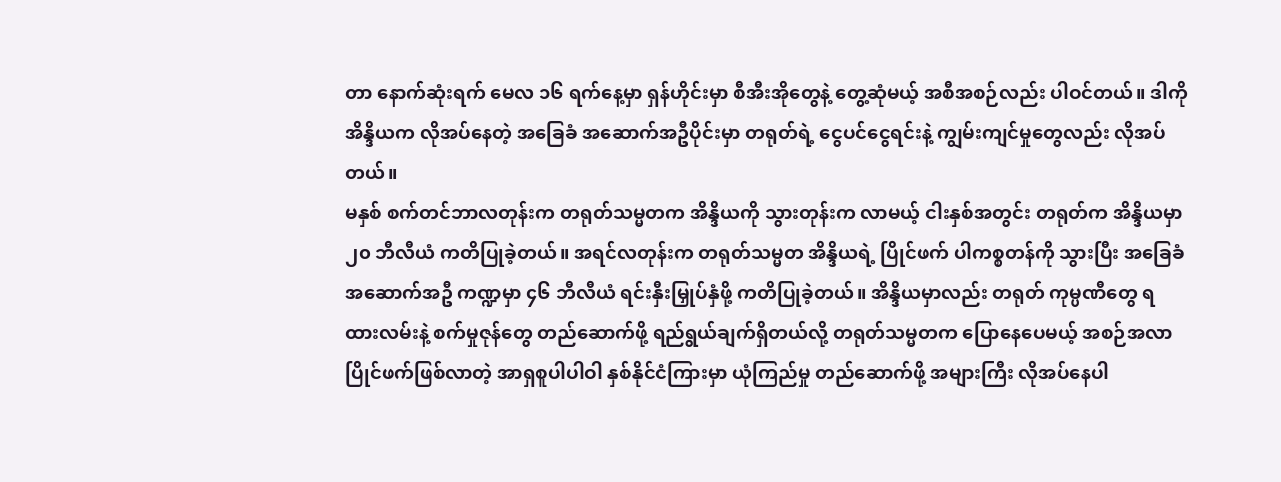တာ နောက်ဆုံးရက် မေလ ၁၆ ရက်နေ့မှာ ရှန်ဟိုင်းမှာ စီအီးအိုတွေနဲ့ တွေ့ဆုံမယ့် အစီအစဉ်လည်း ပါဝင်တယ်။ ဒါကို အိန္ဒိယက လိုအပ်နေတဲ့ အခြေခံ အဆောက်အဦပိုင်းမှာ တရုတ်ရဲ့ ငွေပင်ငွေရင်းနဲ့ ကျွမ်းကျင်မှုတွေလည်း လိုအပ်တယ်။
မနှစ် စက်တင်ဘာလတုန်းက တရုတ်သမ္မတက အိန္ဒိယကို သွားတုန်းက လာမယ့် ငါးနှစ်အတွင်း တရုတ်က အိန္ဒိယမှာ ၂၀ ဘီလီယံ ကတိပြုခဲ့တယ်။ အရင်လတုန်းက တရုတ်သမ္မတ အိန္ဒိယရဲ့ ပြိုင်ဖက် ပါကစ္စတန်ကို သွားပြီး အခြေခံ အဆောက်အဦ ကဏ္ဍမှာ ၄၆ ဘီလီယံ ရင်းနှီးမြှုပ်နှံဖို့ ကတိပြုခဲ့တယ်။ အိန္ဒိယမှာလည်း တရုတ် ကုမ္ပဏီတွေ ရထားလမ်းနဲ့ စက်မှုဇုန်တွေ တည်ဆောက်ဖို့ ရည်ရွယ်ချက်ရှိတယ်လို့ တရုတ်သမ္မတက ပြောနေပေမယ့် အစဉ်အလာ ပြိုင်ဖက်ဖြစ်လာတဲ့ အာရှစူပါပါဝါ နှစ်နိုင်ငံကြားမှာ ယုံကြည်မှု တည်ဆောက်ဖို့ အများကြီး လိုအပ်နေပါ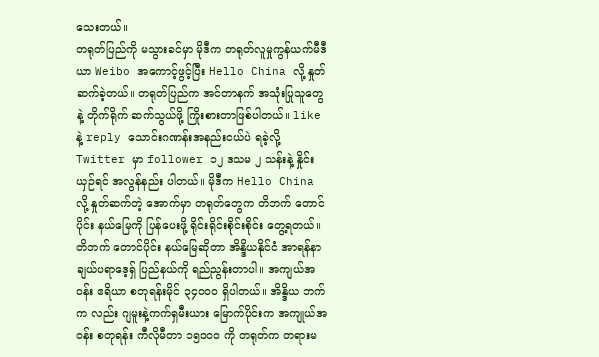သေးတယ်။
တရုတ်ပြည်ကို မသွားခင်မှာ မိုဒီက တရုတ်လူမှုကွန်ယက်မီဒီယာ Weibo အကောင့်ဖွင့်ပြီး Hello China လို့ နှုတ်ဆက်ခဲ့တယ်။ တရုတ်ပြည်က အင်တာနက် အသုံးပြုသူတွေနဲ့ တိုက်ရိုက် ဆက်သွယ်ဖို့ ကြိုးစားတာဖြစ်ပါတယ်။ like နဲ့ reply သောင်းဂဏန်းအနည်းငယ်ပဲ ရခဲ့လို့ Twitter မှာ follower ၁၂ ဒသမ ၂ သန်းနဲ့ နှိုင်းယှဉ်ရင် အလွန်နည်း ပါတယ်။ မိုဒီက Hello China လို့ နှုတ်ဆက်တဲ့ အောက်မှာ တရုတ်တွေက တိဘက် တောင်ပိုင်း နယ်မြေကို ပြန်ပေးဖို့ ရိုင်းရိုင်းစိုင်းစိုင်း တွေ့ရတယ်။
တိဘက် တောင်ပိုင်း နယ်မြေဆိုတာ အိန္ဒိယနိုင်ငံ အာရန်နာချယ်ပရာဒေ့ရှ် ပြည်နယ်ကို ရည်ညွန်းတာပါ။ အကျယ်အဝန်း ဧရိယာ စတုရန်းမိုင် ၃၄၀၀၀ ရှိပါတယ်။ အိန္ဒိယ ဘက်က လည်း ဂျမူးနဲ့ကက်ရှမီးယား မြောက်ပိုင်းက အကျုယ်အဝန်း စတုရန်း ကီလိုမီတာ ၁၅၀၀၀ ကို တရုတ်က တရားမ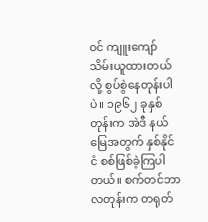ဝင် ကျူးကျော် သိမ်းယူထားတယ်လို့ စွပ်စွဲနေတုန်းပါပဲ။ ၁၉၆၂ ခုနှစ်တုန်းက အဲဒီ နယ်မြေအတွက် နှစ်နိုင်ငံ စစ်ဖြစ်ခဲ့ကြပါတယ်။ စက်တင်ဘာလတုန်းက တရုတ်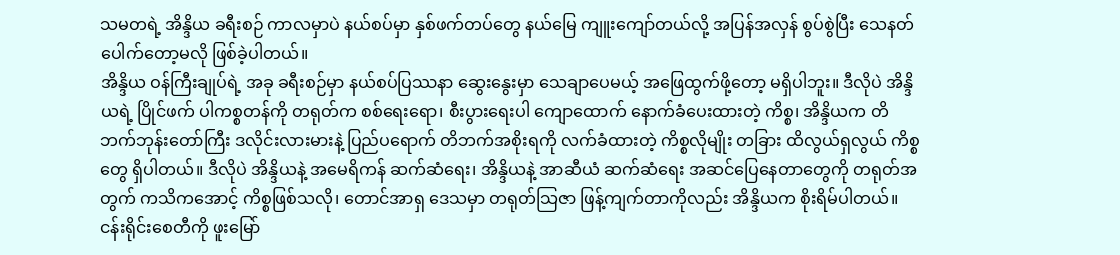သမတရဲ့ အိန္ဒိယ ခရီးစဉ် ကာလမှာပဲ နယ်စပ်မှာ နှစ်ဖက်တပ်တွေ နယ်မြေ ကျူးကျော်တယ်လို့ အပြန်အလှန် စွပ်စွဲပြီး သေနတ်ပေါက်တော့မလို ဖြစ်ခဲ့ပါတယ်။
အိန္ဒိယ ဝန်ကြီးချုပ်ရဲ့ အခု ခရီးစဉ်မှာ နယ်စပ်ပြဿနာ ဆွေးနွေးမှာ သေချာပေမယ့် အဖြေထွက်ဖို့တော့ မရှိပါဘူး။ ဒီလိုပဲ အိန္ဒိယရဲ့ ပြိုင်ဖက် ပါကစ္စတန်ကို တရုတ်က စစ်ရေးရော၊ စီးပွားရေးပါ ကျောထောက် နောက်ခံပေးထားတဲ့ ကိစ္စ၊ အိန္ဒိယက တိဘက်ဘုန်းတော်ကြီး ဒလိုင်းလားမားနဲ့ ပြည်ပရောက် တိဘက်အစိုးရကို လက်ခံထားတဲ့ ကိစ္စလိုမျိုး တခြား ထိလွယ်ရှလွယ် ကိစ္စတွေ ရှိပါတယ်။ ဒီလိုပဲ အိန္ဒိယနဲ့ အမေရိကန် ဆက်ဆံရေး၊ အိန္ဒိယနဲ့ အာဆီယံ ဆက်ဆံရေး အဆင်ပြေနေတာတွေကို တရုတ်အတွက် ကသိကအောင့် ကိစ္စဖြစ်သလို၊ တောင်အာရှ ဒေသမှာ တရုတ်သြဇာ ဖြန့်ကျက်တာကိုလည်း အိန္ဒိယက စိုးရိမ်ပါတယ်။
ငန်းရိုင်းစေတီကို ဖူးမြော်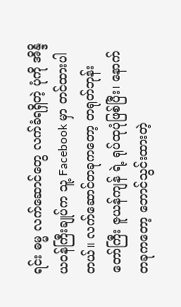ရင်း ဓမ္မ လက်ဆောင်တွေ လက်ခံရရှိတဲ့ ပုံကို အိန္ဒိယဝန်ကြီးချုပ်က သူ့ Facebook မှာ တင်ထားပါတယ်။ လက်ဆောင်တခုကတော့ တရုတ်ဘုန်းတော်ကြီး ဇူယန်ကျန် ရဲ့ ရုပ်ထုပုံဖြစ်ပြီး၊ နောက်တခုကတော့ ဘောင်သွင်းထားတဲ့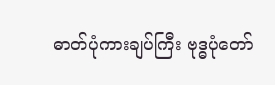ဓာတ်ပုံကားချပ်ကြီး ဗုဒ္ဓပုံတော်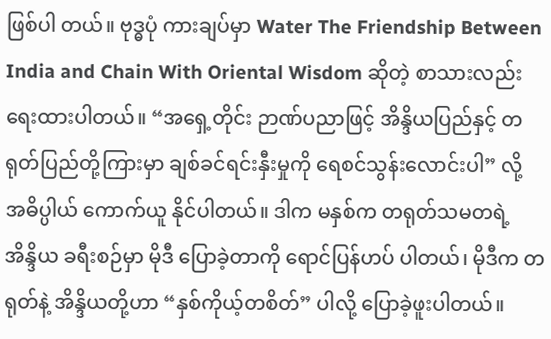ဖြစ်ပါ တယ်။ ဗုဒ္ဓပုံ ကားချပ်မှာ Water The Friendship Between India and Chain With Oriental Wisdom ဆိုတဲ့ စာသားလည်း ရေးထားပါတယ်။ “အရှေ့တိုင်း ဉာဏ်ပညာဖြင့် အိန္ဒိယပြည်နှင့် တရုတ်ပြည်တို့ကြားမှာ ချစ်ခင်ရင်းနှီးမှုကို ရေစင်သွန်းလောင်းပါ” လို့ အဓိပ္ပါယ် ကောက်ယူ နိုင်ပါတယ်။ ဒါက မနှစ်က တရုတ်သမတရဲ့ အိန္ဒိယ ခရီးစဉ်မှာ မိုဒီ ပြောခဲ့တာကို ရောင်ပြန်ဟပ် ပါတယ်၊ မိုဒီက တရုတ်နဲ့ အိန္ဒိယတို့ဟာ “နှစ်ကိုယ့်တစိတ်” ပါလို့ ပြောခဲ့ဖူးပါတယ်။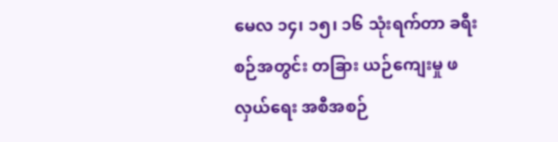မေလ ၁၄၊ ၁၅၊ ၁၆ သုံးရက်တာ ခရီးစဉ်အတွင်း တခြား ယဉ်ကျေးမှု ဖလှယ်ရေး အစီအစဉ်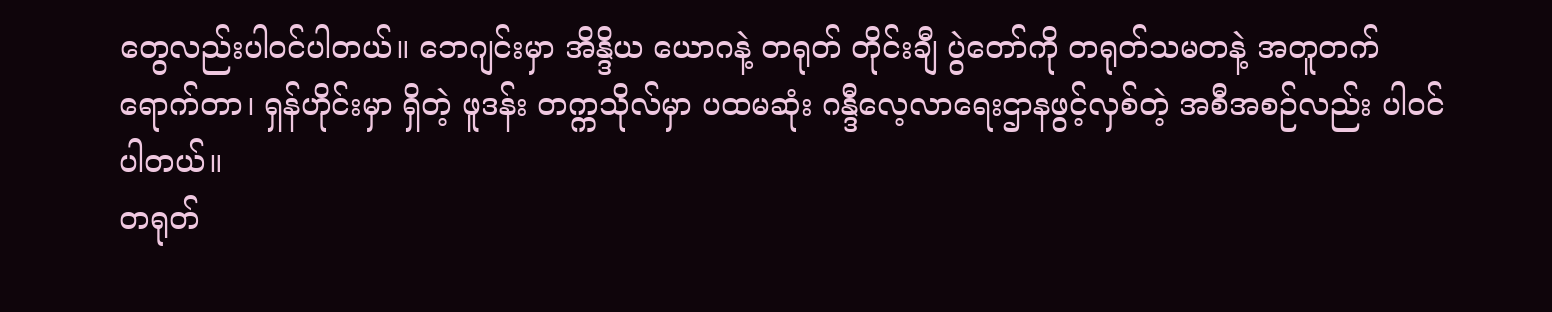တွေလည်းပါဝင်ပါတယ်။ ဘေဂျင်းမှာ အိန္ဒိယ ယောဂနဲ့ တရုတ် တိုင်းချီ ပွဲတော်ကို တရုတ်သမတနဲ့ အတူတက်ရောက်တာ၊ ရှန်ဟိုင်းမှာ ရှိတဲ့ ဖူဒန်း တက္ကသိုလ်မှာ ပထမဆုံး ဂန္ဒီလေ့လာရေးဌာနဖွင့်လှစ်တဲ့ အစီအစဉ်လည်း ပါဝင်ပါတယ်။
တရုတ်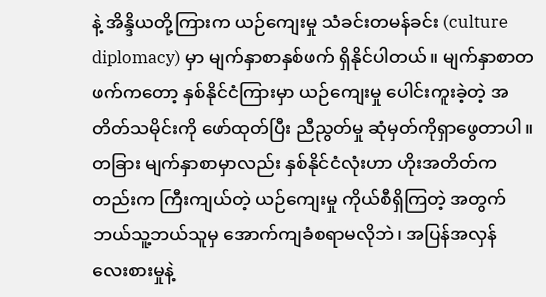နဲ့ အိန္ဒိယတို့ကြားက ယဉ်ကျေးမှု သံခင်းတမန်ခင်း (culture diplomacy) မှာ မျက်နှာစာနှစ်ဖက် ရှိနိုင်ပါတယ်။ မျက်နှာစာတဖက်ကတော့ နှစ်နိုင်ငံကြားမှာ ယဉ်ကျေးမှု ပေါင်းကူးခဲ့တဲ့ အတိတ်သမိုင်းကို ဖော်ထုတ်ပြီး ညီညွတ်မှု ဆုံမှတ်ကိုရှာဖွေတာပါ။ တခြား မျက်နှာစာမှာလည်း နှစ်နိုင်ငံလုံးဟာ ဟိုးအတိတ်ကတည်းက ကြီးကျယ်တဲ့ ယဉ်ကျေးမှု ကိုယ်စီရှိကြတဲ့ အတွက် ဘယ်သူ့ဘယ်သူမှ အောက်ကျခံစရာမလိုဘဲ၊ အပြန်အလှန် လေးစားမှုနဲ့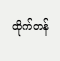ထိုက်တန်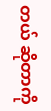တယ် ဆိုတာကို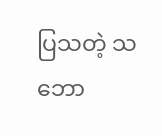ပြသတဲ့ သဘော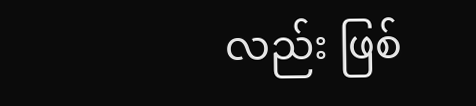လည်း ဖြစ်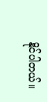နိုင်ပါတယ်။